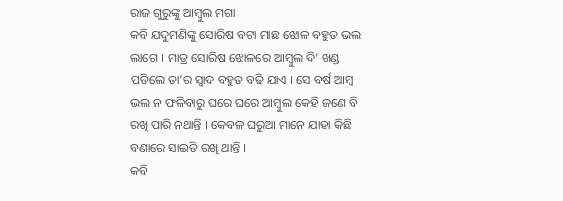ରାଜ ଗୁରୁଙ୍କୁ ଆମ୍ବୁଲ ମଗା
କବି ଯଦୁମଣିଙ୍କୁ ସୋରିଷ ବଟା ମାଛ ଝୋଳ ବହୁତ ଭଲ ଲାଗେ । ମାତ୍ର ସୋରିଷ ଝୋଳରେ ଆମ୍ବୁଲ ଦି’ ଖଣ୍ଡ ପଡିଲେ ତା’ର ସ୍ୱାଦ ବହୁତ ବଢି ଯାଏ । ସେ ବର୍ଷ ଆମ୍ବ ଭଲ ନ ଫଳିବାରୁ ଘରେ ଘରେ ଆମ୍ବୁଲ କେହି ଜଣେ ବି ରଖି ପାରି ନଥାନ୍ତି । କେବଳ ଘରୁଆ ମାନେ ଯାହା କିଛି ବଣାରେ ସାଇତି ରଖି ଥାନ୍ତି ।
କବି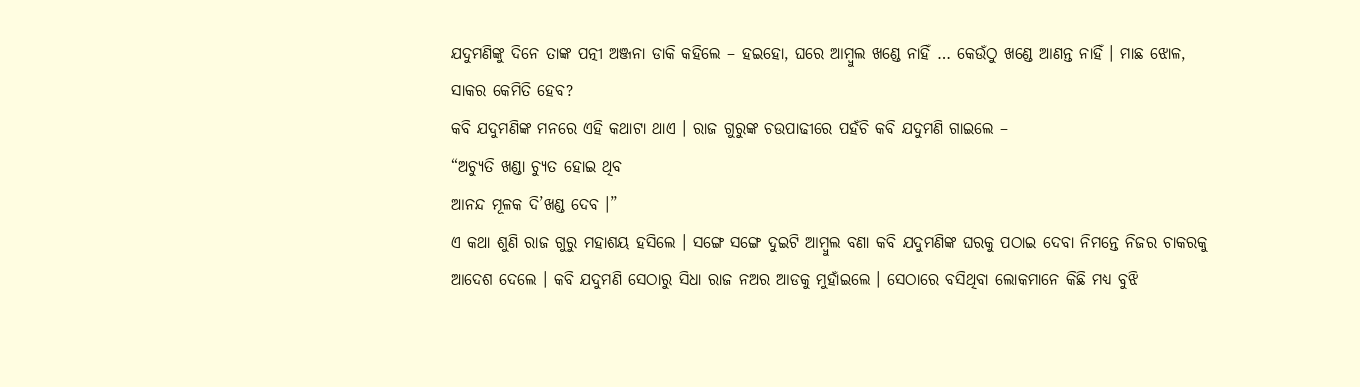ଯଦୁମଣିଙ୍କୁ ଦିନେ ତାଙ୍କ ପତ୍ନୀ ଅଞ୍ଜନା ଡାକି କହିଲେ – ହଇହୋ, ଘରେ ଆମ୍ବୁଲ ଖଣ୍ଡେ ନାହିଁ … କେଉଁଠୁ ଖଣ୍ଡେ ଆଣନ୍ତ ନାହିଁ । ମାଛ ଝୋଳ, ସାକର କେମିତି ହେବ?
କବି ଯଦୁମଣିଙ୍କ ମନରେ ଏହି କଥାଟା ଥାଏ । ରାଜ ଗୁରୁଙ୍କ ଚଉପାଢୀରେ ପହଁଚି କବି ଯଦୁମଣି ଗାଇଲେ –
“ଅଚ୍ୟୁତି ଖଣ୍ଡା ଚ୍ୟୁତ ହୋଇ ଥିବ
ଆନନ୍ଦ ମୂଳକ ଦି’ଖଣ୍ଡ ଦେବ ।”
ଏ କଥା ଶୁଣି ରାଜ ଗୁରୁ ମହାଶୟ ହସିଲେ । ସଙ୍ଗେ ସଙ୍ଗେ ଦୁଇଟି ଆମ୍ବୁଲ ବଣା କବି ଯଦୁମଣିଙ୍କ ଘରକୁ ପଠାଇ ଦେବା ନିମନ୍ତେ ନିଜର ଚାକରକୁ ଆଦେଶ ଦେଲେ । କବି ଯଦୁମଣି ସେଠାରୁ ସିଧା ରାଜ ନଅର ଆଡକୁ ମୁହାଁଇଲେ । ସେଠାରେ ବସିଥିବା ଲୋକମାନେ କିଛି ମଧ୍ୟ ବୁଝି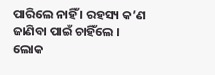ପାରିଲେ ନାହିଁ । ରହସ୍ୟ କ’ଣ ଜାଣିବା ପାଇଁ ଚାହିଁଲେ ।
ଲୋକ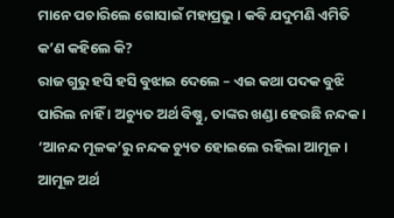ମାନେ ପଚାରିଲେ ଗୋସାଇଁ ମହାପ୍ରଭୁ । କବି ଯଦୁମଣି ଏମିତି କ’ଣ କହିଲେ କି?
ରାଜ ଗୁରୁ ହସି ହସି ବୁଝାଇ ଦେଲେ – ଏଇ କଥା ପଦକ ବୁଝି ପାରିଲ ନାହିଁ । ଅଚ୍ୟୁତ ଅର୍ଥ ବିଷ୍ଣୁ, ତାଙ୍କର ଖଣ୍ଡା ହେଉଛି ନନ୍ଦକ । ‘ଆନନ୍ଦ ମୂଳକ’ରୁ ନନ୍ଦକ ଚ୍ୟୁତ ହୋଇଲେ ରହିଲା ଆମୂଳ । ଆମୂଳ ଅର୍ଥ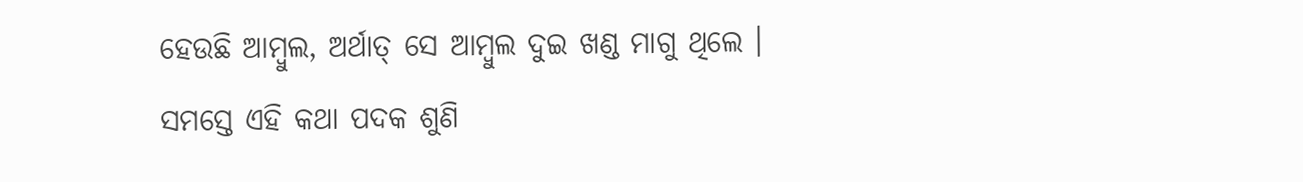ହେଉଛି ଆମ୍ବୁଲ, ଅର୍ଥାତ୍ ସେ ଆମ୍ବୁଲ ଦୁଇ ଖଣ୍ଡ ମାଗୁ ଥିଲେ ।
ସମସ୍ତେ ଏହି କଥା ପଦକ ଶୁଣି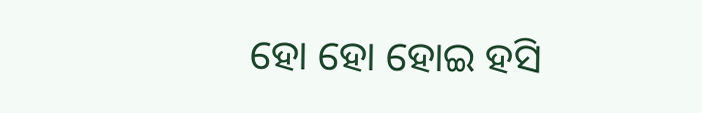ହୋ ହୋ ହୋଇ ହସି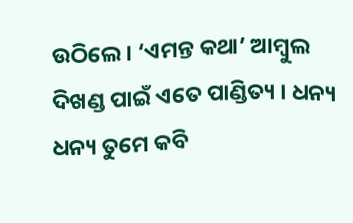ଉଠିଲେ । ‘ଏମନ୍ତ କଥା’ ଆମ୍ବୁଲ ଦିଖଣ୍ଡ ପାଇଁ ଏତେ ପାଣ୍ଡିତ୍ୟ । ଧନ୍ୟ ଧନ୍ୟ ତୁମେ କବି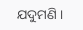ଯଦୁମଣି ।